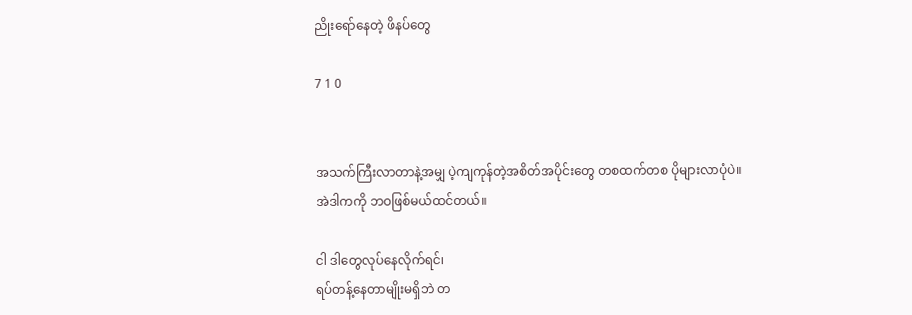ညိုးရော်နေတဲ့ ဖိနပ်တွေ

7 1 0


အသက်ကြီးလာတာနဲ့အမျှ ပဲ့ကျကုန်တဲ့အစိတ်အပိုင်းတွေ တစထက်တစ ပိုများလာပုံပဲ။
အဲဒါကကို ဘဝဖြစ်မယ်ထင်တယ်။

ငါ ဒါတွေလုပ်နေလိုက်ရင်၊
ရပ်တန့်နေတာမျိုးမရှိဘဲ တ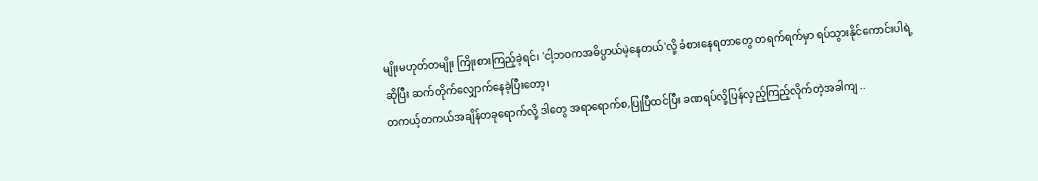မျိုးမဟုတ်တမျိုး ကြိုးစားကြည့်ခဲ့ရင်၊ 'ငါ့ဘဝကအဓိပ္ပာယ်မဲ့နေတယ်'လို့ ခံစားနေရတာတွေ တရက်ရက်မှာ ရပ်သွားနိုင်ကောင်းပါရဲ့ ဆိုပြီး ဆက်တိုက်လျှောက်နေခဲ့ပြီးတော့၊
တကယ့်တကယ်အချိန်တခုရောက်လို့ ဒါတွေ အရာရောက်စ,ပြုပြီထင်ပြီး ခဏရပ်လို့ပြန်လှည့်ကြည့်လိုက်တဲ့အခါကျ ..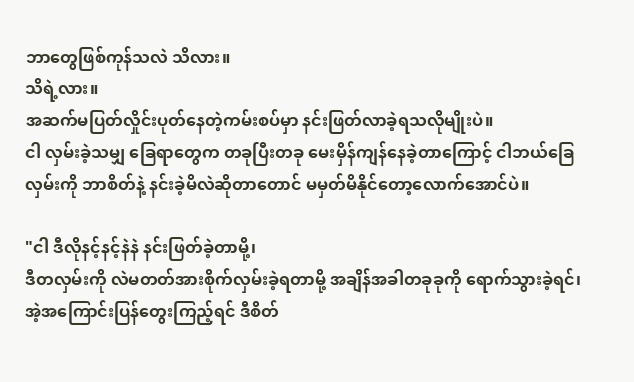ဘာတွေဖြစ်ကုန်သလဲ သိလား။
သိရဲ့လား။
အဆက်မပြတ်လှိုင်းပုတ်နေတဲ့ကမ်းစပ်မှာ နင်းဖြတ်လာခဲ့ရသလိုမျိုးပဲ။
ငါ လှမ်းခဲ့သမျှ ခြေရာတွေက တခုပြီးတခု မေးမှိန်ကျန်နေခဲ့တာကြောင့် ငါဘယ်ခြေလှမ်းကို ဘာစိတ်နဲ့ နင်းခဲ့မိလဲဆိုတာတောင် မမှတ်မိနိုင်တော့လောက်အောင်ပဲ။

"ငါ ဒီလိုနင့်နင့်နဲနဲ နင်းဖြတ်ခဲ့တာမို့၊
ဒီတလှမ်းကို လဲမတတ်အားစိုက်လှမ်းခဲ့ရတာမို့ အချိန်အခါတခုခုကို ရောက်သွားခဲ့ရင်၊
အဲ့အကြောင်းပြန်တွေးကြည့်ရင် ဒီစိတ်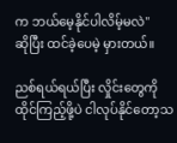က ဘယ်မေ့နိုင်ပါလိမ့်မလဲ"
ဆိုပြီး ထင်ခဲ့ပေမဲ့ မှားတယ်။

ညစ်ရယ်ရယ်ပြီး လှိုင်းတွေကို ထိုင်ကြည့်ဖို့ပဲ ငါလုပ်နိုင်တော့သ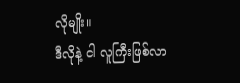လိုမျိုး။
ဒီလိုနဲ့ ငါ လူကြီးဖြစ်လာ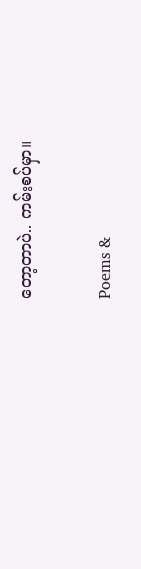တော့တာပဲ.. ကမ်းစပ်မှာ။

Poems &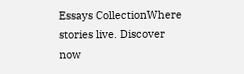Essays CollectionWhere stories live. Discover now